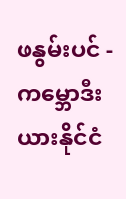ဖနွမ်းပင် - ကမ္ဘောဒီးယားနိုင်ငံ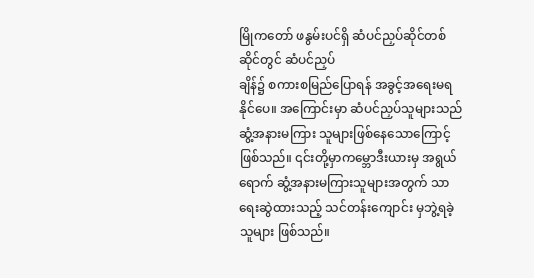မြိုကတော် ဖနွမ်းပင်ရှိ ဆံပင်ညှပ်ဆိုင်တစ်ဆိုင်တွင် ဆံပင်ညှပ်
ချိန်၌ စကားစမြည်ပြောရန် အခွင့်အရေးမရနိုင်ပေ။ အကြောင်းမှာ ဆံပင်ညှပ်သူများသည်
ဆွံ့အနားမကြား သူများဖြစ်နေသောကြောင့် ဖြစ်သည်။ ၎င်းတို့မှာကမ္ဘောဒီးယားမှ အရွယ်
ရောက် ဆွံ့အနားမကြားသူများအတွက် သာ ရေးဆွဲထားသည့် သင်တန်းကျောင်း မှဘွဲ့ရခဲ့
သူများ ဖြစ်သည်။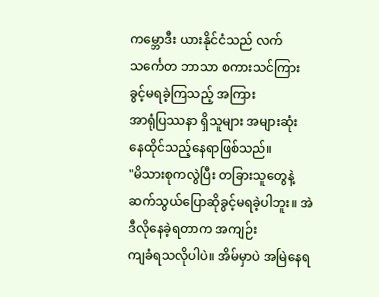ကမ္ဘောဒီး ယားနိုင်ငံသည် လက်သင်္ကေတ ဘာသာ စကားသင်ကြားခွင့်မရခဲ့ကြသည့် အကြား
အာရုံပြဿနာ ရှိသူများ အများဆုံး နေထိုင်သည့်နေရာဖြစ်သည်။
"မိသားစုကလွဲပြီး တခြားသူတွေနဲ့ဆက်သွယ်ပြောဆိုခွင့်မရခဲ့ပါဘူး။ အဲဒီလိုနေခဲ့ရတာက အကျဉ်း
ကျခံရသလိုပါပဲ။ အိမ်မှာပဲ အမြဲနေရ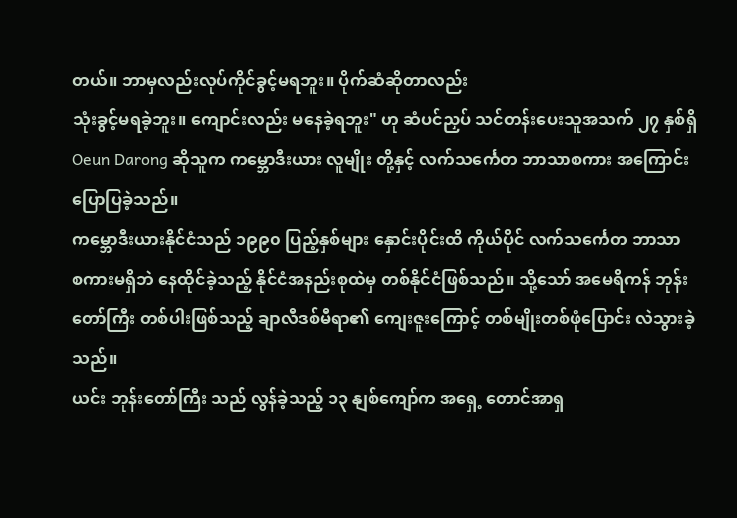တယ်။ ဘာမှလည်းလုပ်ကိုင်ခွင့်မရဘူး။ ပိုက်ဆံဆိုတာလည်း
သုံးခွင့်မရခဲ့ဘူး။ ကျောင်းလည်း မနေခဲ့ရဘူး" ဟု ဆံပင်ညှပ် သင်တန်းပေးသူအသက် ၂၇ နှစ်ရှိ
Oeun Darong ဆိုသူက ကမ္ဘောဒီးယား လူမျိုး တို့နှင့် လက်သင်္ကေတ ဘာသာစကား အကြောင်း
ပြောပြခဲ့သည်။
ကမ္ဘောဒီးယားနိုင်ငံသည် ၁၉၉၀ ပြည့်နှစ်များ နှောင်းပိုင်းထိ ကိုယ်ပိုင် လက်သင်္ကေတ ဘာသာ
စကားမရှိဘဲ နေထိုင်ခဲ့သည့် နိုင်ငံအနည်းစုထဲမှ တစ်နိုင်ငံဖြစ်သည်။ သို့သော် အမေရိကန် ဘုန်း
တော်ကြီး တစ်ပါးဖြစ်သည့် ချာလီဒစ်မီရာ၏ ကျေးဇူးကြောင့် တစ်မျိုးတစ်ဖုံပြောင်း လဲသွားခဲ့သည်။
ယင်း ဘုန်းတော်ကြီး သည် လွန်ခဲ့သည့် ၁၃ နျစ်ကျော်က အရှေ့ တောင်အာရှ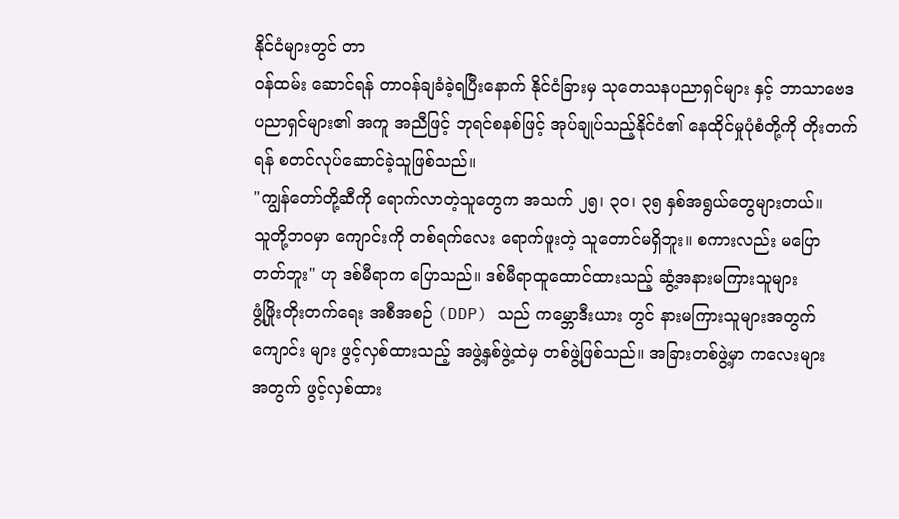နိုင်ငံများတွင် တာ
၀န်ထမ်း ဆောင်ရန် တာဝန်ချခံခဲ့ရပြီးနောက် နိုင်ငံခြားမှ သုတေသနပညာရှင်များ နှင့် ဘာသာဗေဒ
ပညာရှင်များ၏ အကူ အညီဖြင့် ဘုရင်စနစ်ဖြင့် အုပ်ချုပ်သည့်နိုင်ငံ၏ နေထိုင်မှုပုံစံတို့ကို တိုးတက်
ရန် စတင်လုပ်ဆောင်ခဲ့သူဖြစ်သည်။
"ကျွန်တော်တို့ဆီကို ရောက်လာတဲ့သူတွေက အသက် ၂၅၊ ၃၀၊ ၃၅ နှစ်အရွယ်တွေများတယ်။
သူတို့ဘဝမှာ ကျောင်းကို တစ်ရက်လေး ရောက်ဖူးတဲ့ သူတောင်မရှိဘူး။ စကားလည်း မပြော
တတ်ဘူး" ဟု ဒစ်မီရာက ပြောသည်။ ဒစ်မီရာထူထောင်ထားသည့် ဆွံ့အနားမကြားသူများ
ဖွံ့ဖြိုးတိုးတက်ရေး အစီအစဉ် (DDP) သည် ကမ္ဘောဒီးယား တွင် နားမကြားသူများအတွက်
ကျောင်း များ ဖွင့်လှစ်ထားသည့် အဖွဲ့နှစ်ဖွဲ့ထဲမှ တစ်ဖွဲ့ဖြစ်သည်။ အခြားတစ်ဖွဲ့မှာ ကလေးများ
အတွက် ဖွင့်လှစ်ထား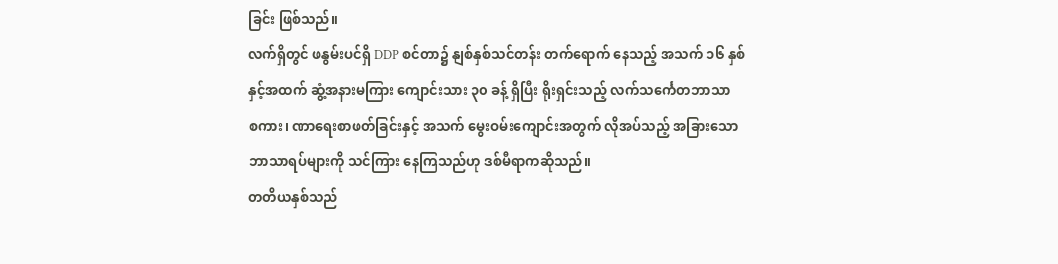ခြင်း ဖြစ်သည်။
လက်ရှိတွင် ဖနွမ်းပင်ရှိ DDP စင်တာ၌ နျစ်နှစ်သင်တန်း တက်ရောက် နေသည့် အသက် ၁၆ နှစ်
နှင့်အထက် ဆွံ့အနားမကြား ကျောင်းသား ၃၀ ခန့် ရှိပြီး ရိုးရှင်းသည့် လက်သင်္ကေတဘာသာ
စကား၊ ဏာရေးစာဖတ်ခြင်းနှင့် အသက် မွေးဝမ်းကျောင်းအတွက် လိုအပ်သည့် အခြားသော
ဘာသာရပ်များကို သင်ကြား နေကြသည်ဟု ဒစ်မီရာကဆိုသည်။
တတိယနှစ်သည်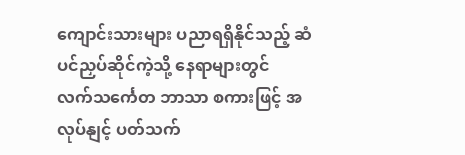ကျောင်းသားများ ပညာရရှိနိုင်သည့် ဆံပင်ညှပ်ဆိုင်ကဲ့သို့ နေရာများတွင်
လက်သင်္ကေတ ဘာသာ စကားဖြင့် အလုပ်နျင့် ပတ်သက်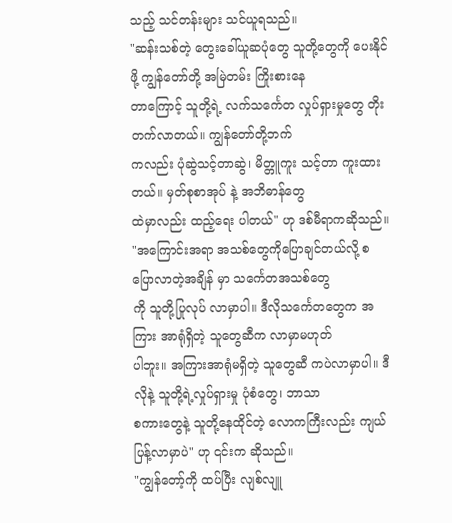သည့် သင်တန်းများ သင်ယူရသည်။
"ဆန်းသစ်တဲ့ တွေးခေါ်ယူဆပုံတွေ သူတို့တွေကို ပေးနိုင်ဖို့ ကျွန်တော်တို့ အမြဲတမ်း ကြိုးစားနေ
တာကြောင့် သူတို့ရဲ့ လက်သင်္ကေတ လှုပ်ရှားမှုတွေ တိုးတက်လာတယ်။ ကျွန်တော်တို့ဘက်
ကလည်း ပုံဆွဲသင့်တာဆွဲ၊ မိတ္တူကူး သင့်တာ ကူးထားတယ်။ မှတ်စုစာအုပ် နဲ့ အဘိဓာန်တွေ
ထဲမှာလည်း ထည့်ရေး ပါတယ်" ဟု ဒစ်မီရာကဆိုသည်။
"အကြောင်းအရာ အသစ်တွေကိုပြောချင်တယ်လို့ စပြောလာတဲ့အချိန် မှာ သင်္ကေတအသစ်တွေ
ကို သူတို့ပြုလုပ် လာမှာပါ။ ဒီလိုသင်္ကေတတွေက အကြား အာရုံရှိတဲ့ သူတွေဆီက လာမှာမဟုတ်
ပါဘူး။ အကြားအာရုံမရှိတဲ့ သူတွေဆီ ကပဲလာမှာပါ။ ဒီလိုနဲ့ သူတို့ရဲ့လှုပ်ရှားမှု ပုံစံတွေ၊ ဘာသာ
စကားတွေနဲ့ သူတို့နေထိုင်တဲ့ လောကကြီးလည်း ကျယ်ပြန့်လာမှာပဲ" ဟု ၎င်းက ဆိုသည်။
"ကျွန်တော့်ကို ထပ်ပြီး လျစ်လျူ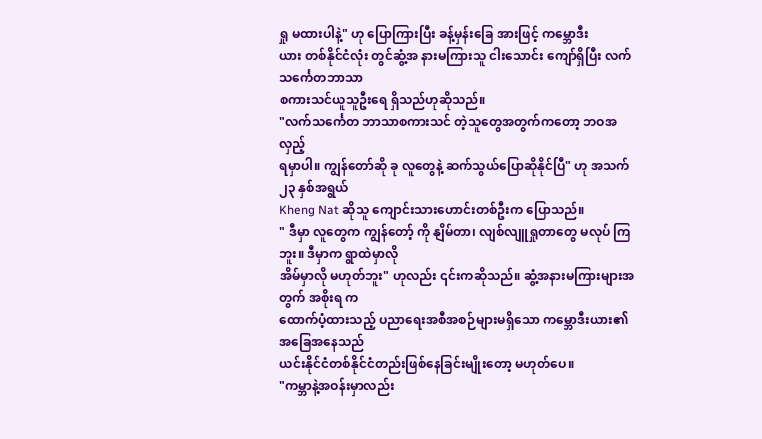ရှု မထားပါနဲ့" ဟု ပြောကြားပြီး ခန့်မှန်းခြေ အားဖြင့် ကမ္ဘောဒီး
ယား တစ်နိုင်ငံလုံး တွင်ဆွံ့အ နားမကြားသူ ငါးသောင်း ကျော်ရှိပြီး လက်သင်္ကေတဘာသာ
စကားသင်ယူသူဦးရေ ရှိသည်ဟုဆိုသည်။
"လက်သင်္ကေတ ဘာသာစကားသင် တဲ့သူတွေအတွက်ကတော့ ဘဝအလှည့်
ရမှာပါ။ ကျွန်တော်ဆို ခု လူတွေနဲ့ ဆက်သွယ်ပြောဆိုနိုင်ပြီ" ဟု အသက် ၂၃ နှစ်အရွယ်
Kheng Nat ဆိုသူ ကျောင်းသားဟောင်းတစ်ဦးက ပြောသည်။
" ဒီမှာ လူတွေက ကျွန်တော့် ကို နျိမ်တာ၊ လျစ်လျူရှုတာတွေ မလုပ် ကြဘူး။ ဒီမှာက ရွာထဲမှာလို
အိမ်မှာလို မဟုတ်ဘူး" ဟုလည်း ၎င်းကဆိုသည်။ ဆွံ့အနားမကြားများအတွက် အစိုးရ က
ထောက်ပံ့ထားသည့် ပညာရေးအစီအစဉ်များမရှိသော ကမ္ဘောဒီးယား၏အခြေအနေသည်
ယင်းနိုင်ငံတစ်နိုင်ငံတည်းဖြစ်နေခြင်းမျိုးတော့ မဟုတ်ပေ။
"ကမ္ဘာနဲ့အဝန်းမှာလည်း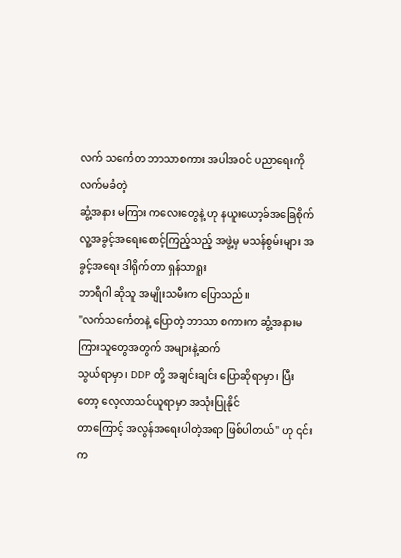လက် သင်္ကေတ ဘာသာစကား အပါအဝင် ပညာရေးကို လက်မခံတဲ့
ဆွံ့အနား မကြား ကလေးတွေနဲ့ ဟု နယူးယော့ခ်အခြေစိုက်
လူ့အခွင့်အရေးစောင့်ကြည့်သည့် အဖွဲ့မှ မသန်စွမ်းများ အခွင့်အရေး ဒါရိုက်တာ ရှန်သာရူး
ဘာရီဂါ ဆိုသူ အမျိုးသမီးက ပြောသည်။
"လက်သင်္ကေတနဲ့ ပြောတဲ့ ဘာသာ စကားက ဆွံ့အနားမကြားသူတွေအတွက် အများနဲ့ဆက်
သွယ်ရာမှာ၊ DDP တို့ အချင်းချင်း ပြောဆိုရာမှာ၊ ပြီးတော့ လေ့လာသင်ယူရာမှာ အသုံးပြုနိုင်
တာကြောင့် အလွန်အရေးပါတဲ့အရာ ဖြစ်ပါတယ်" ဟု ၎င်းက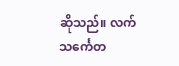ဆိုသည်။ လက်သင်္ကေတ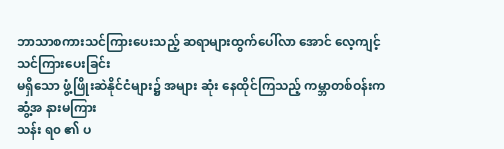ဘာသာစကားသင်ကြားပေးသည့် ဆရာများထွက်ပေါ်လာ အောင် လေ့ကျင့်သင်ကြားပေးခြင်း
မရှိသော ဖွံ့ဖြိုးဆဲနိုင်ငံများ၌ အများ ဆုံး နေထိုင်ကြသည့် ကမ္ဘာတစ်ဝန်းက ဆွံ့အ နားမကြား
သန်း ရ၀ ၏ ပ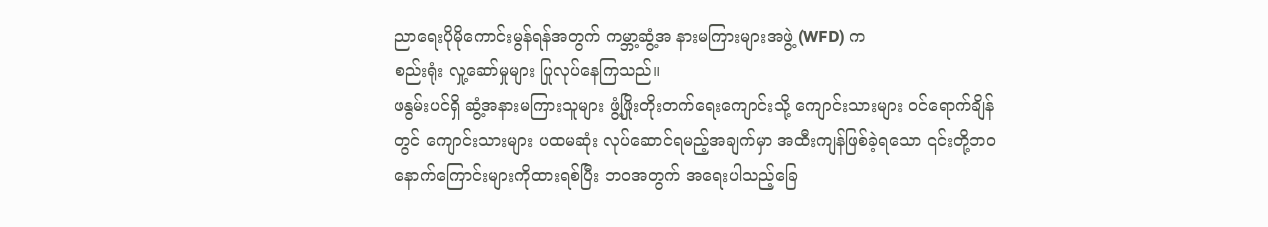ညာရေးပိုမိုကောင်းမွန်ရန်အတွက် ကမ္ဘာ့ဆွံ့အ နားမကြားများအဖွဲ့ (WFD) က
စည်းရုံး လှု့ဆော်မှုများ ပြုလုပ်နေကြသည်။
ဖနွမ်းပင်ရှိ ဆွံ့အနားမကြားသူများ ဖွံ့ဖြိုးတိုးတက်ရေးကျောင်းသို့ ကျောင်းသားများ ၀င်ရောက်ချိန်
တွင် ကျောင်းသားများ ပထမဆုံး လုပ်ဆောင်ရမည့်အချက်မှာ အထီးကျန်ဖြစ်ခဲ့ရသော ၎င်းတို့ဘဝ
နောက်ကြောင်းများကိုထားရစ်ပြီး ဘဝအတွက် အရေးပါသည့်ခြေ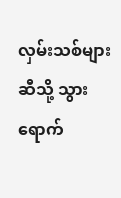လှမ်းသစ်များဆီသို့ သွားရောက်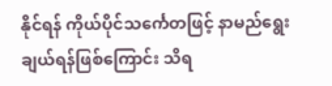နိုင်ရန် ကိုယ်ပိုင်သင်္ကေတဖြင့် နာမည်ရွေးချယ်ရန်ဖြစ်ကြောင်း သိရ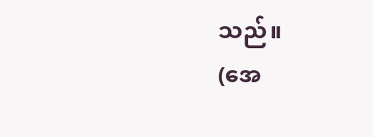သည်။
(အေ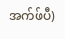အက်ဖ်ပီ)